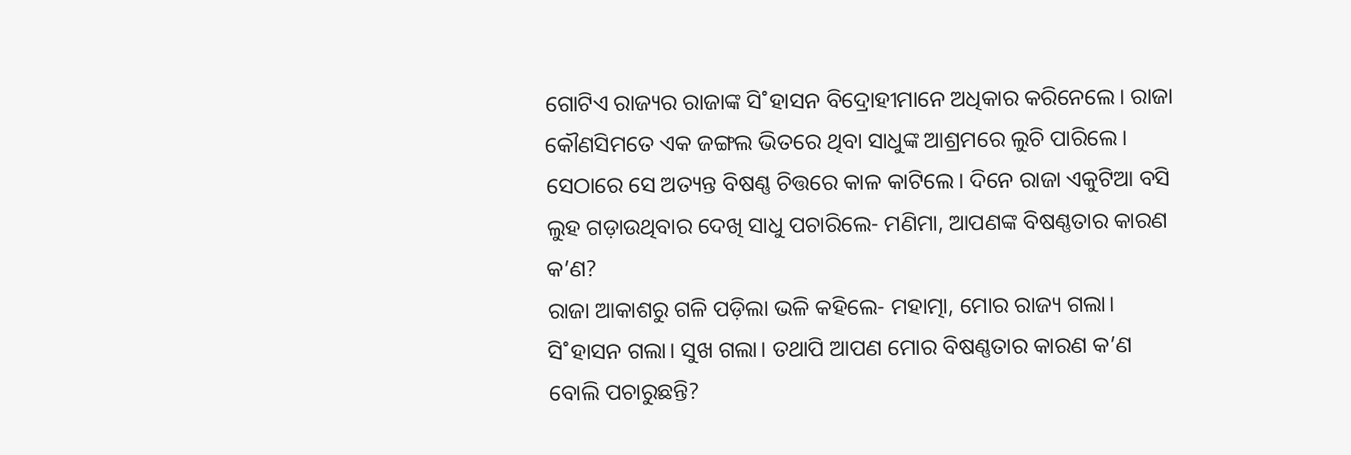ଗୋଟିଏ ରାଜ୍ୟର ରାଜାଙ୍କ ସି˚ହାସନ ବିଦ୍ରୋହୀମାନେ ଅଧିକାର କରିନେଲେ। ରାଜା କୌଣସିମତେ ଏକ ଜଙ୍ଗଲ ଭିତରେ ଥିବା ସାଧୁଙ୍କ ଆଶ୍ରମରେ ଲୁଚି ପାରିଲେ। ସେଠାରେ ସେ ଅତ୍ୟନ୍ତ ବିଷଣ୍ଣ ଚିତ୍ତରେ କାଳ କାଟିଲେ। ଦିନେ ରାଜା ଏକୁଟିଆ ବସି ଲୁହ ଗଡ଼ାଉଥିବାର ଦେଖି ସାଧୁ ପଚାରିଲେ- ମଣିମା, ଆପଣଙ୍କ ବିଷଣ୍ଣତାର କାରଣ କ’ଣ?
ରାଜା ଆକାଶରୁ ଗଳି ପଡ଼ିଲା ଭଳି କହିଲେ- ମହାତ୍ମା, ମୋର ରାଜ୍ୟ ଗଲା। ସି˚ହାସନ ଗଲା। ସୁଖ ଗଲା। ତଥାପି ଆପଣ ମୋର ବିଷଣ୍ଣତାର କାରଣ କ’ଣ ବୋଲି ପଚାରୁଛନ୍ତି?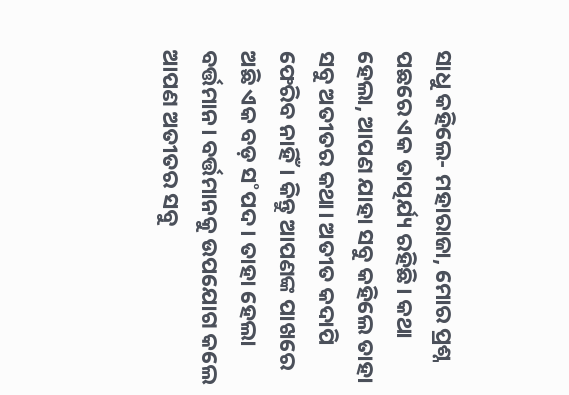ସାଧୁ କହିଲେ- ମହାରାଜା, ମୋର ପ୍ରଶ୍ନ ପଛରେ ଏକ ତାତ୍ପର୍ଯ୍ୟ ରହିଛି। କଥା ହେଲା, ଆପଣ ଯାହା ସବୁ କହିଲେ ତାହା ସବୁ ଅତୀତର କଥା। ଅତୀତ କଦାପି ଫେରିବ ନାହିଁ। କିନ୍ତୁ ଆପଣଙ୍କ ପାଖରେ ଅଛି ଏକ ବଡ଼ ସ˚ପଦ। ତାହା ହେଲା ବର୍ତ୍ତମାନ। ବର୍ତ୍ତମାନକୁ ଉପଯୋଗ କଲେ ଆପଣ ଅତୀତର ସବୁ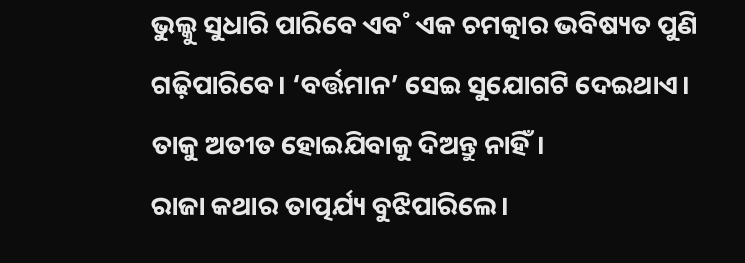ଭୁଲ୍କୁ ସୁଧାରି ପାରିବେ ଏବ˚ ଏକ ଚମତ୍କାର ଭବିଷ୍ୟତ ପୁଣି ଗଢ଼ିପାରିବେ। ‘ବର୍ତ୍ତମାନ’ ସେଇ ସୁଯୋଗଟି ଦେଇଥାଏ। ତାକୁ ଅତୀତ ହୋଇଯିବାକୁ ଦିଅନ୍ତୁ ନାହିଁ।
ରାଜା କଥାର ତାତ୍ପର୍ଯ୍ୟ ବୁଝିପାରିଲେ।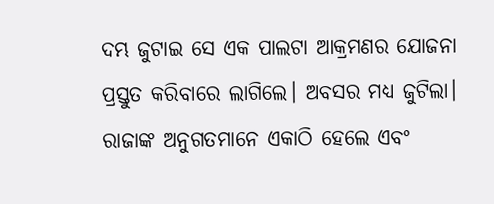ଦମ୍ଭ ଜୁଟାଇ ସେ ଏକ ପାଲଟା ଆକ୍ରମଣର ଯୋଜନା ପ୍ରସ୍ତୁତ କରିବାରେ ଲାଗିଲେ। ଅବସର ମଧ୍ୟ ଜୁଟିଲା। ରାଜାଙ୍କ ଅନୁଗତମାନେ ଏକାଠି ହେଲେ ଏବଂ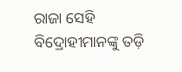ରାଜା ସେହି ବିଦ୍ରୋହୀମାନଙ୍କୁ ତଡ଼ି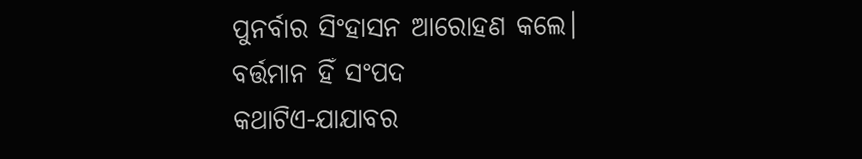ପୁନର୍ବାର ସିଂହାସନ ଆରୋହଣ କଲେ।
ବର୍ତ୍ତମାନ ହିଁ ସଂପଦ
କଥାଟିଏ-ଯାଯାବର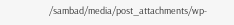/sambad/media/post_attachments/wp-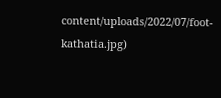content/uploads/2022/07/foot-kathatia.jpg)